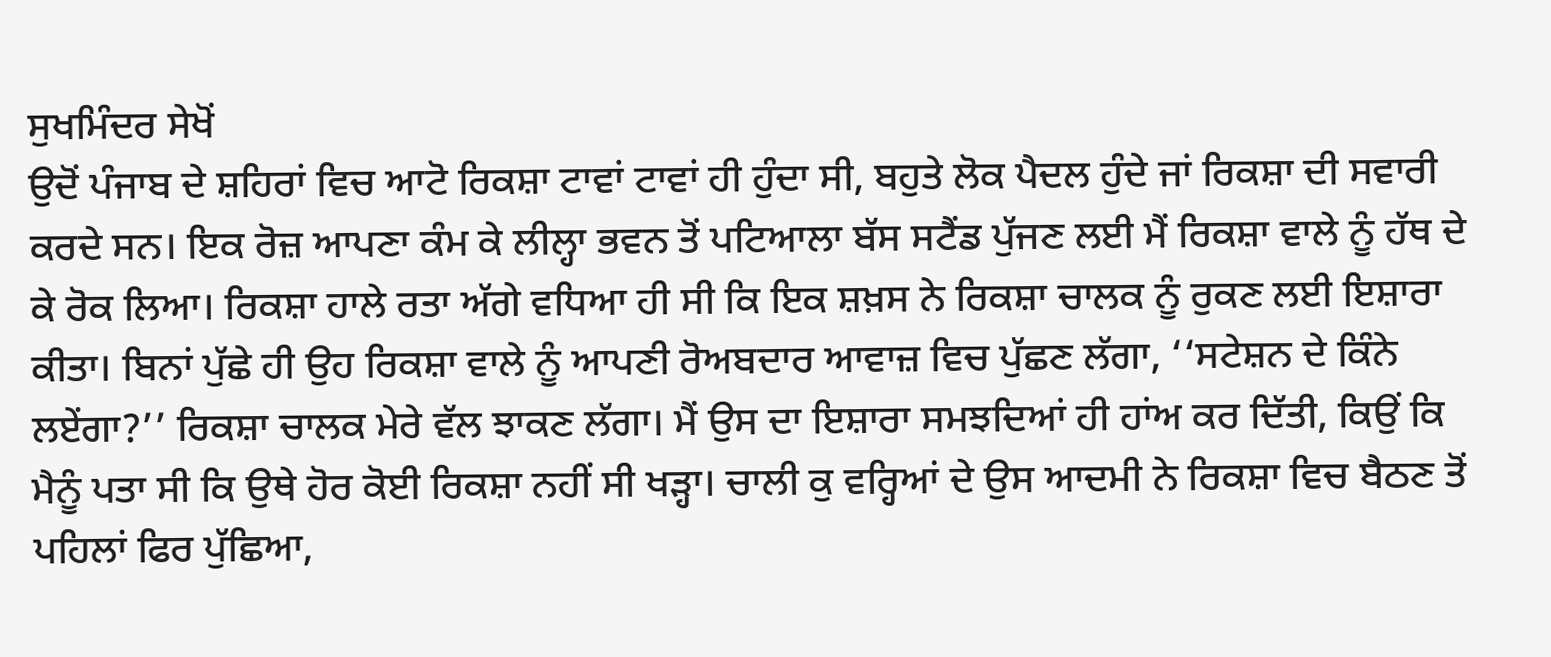ਸੁਖਮਿੰਦਰ ਸੇਖੋਂ
ਉਦੋਂ ਪੰਜਾਬ ਦੇ ਸ਼ਹਿਰਾਂ ਵਿਚ ਆਟੋ ਰਿਕਸ਼ਾ ਟਾਵਾਂ ਟਾਵਾਂ ਹੀ ਹੁੰਦਾ ਸੀ, ਬਹੁਤੇ ਲੋਕ ਪੈਦਲ ਹੁੰਦੇ ਜਾਂ ਰਿਕਸ਼ਾ ਦੀ ਸਵਾਰੀ ਕਰਦੇ ਸਨ। ਇਕ ਰੋਜ਼ ਆਪਣਾ ਕੰਮ ਕੇ ਲੀਲ੍ਹਾ ਭਵਨ ਤੋਂ ਪਟਿਆਲਾ ਬੱਸ ਸਟੈਂਡ ਪੁੱਜਣ ਲਈ ਮੈਂ ਰਿਕਸ਼ਾ ਵਾਲੇ ਨੂੰ ਹੱਥ ਦੇ ਕੇ ਰੋਕ ਲਿਆ। ਰਿਕਸ਼ਾ ਹਾਲੇ ਰਤਾ ਅੱਗੇ ਵਧਿਆ ਹੀ ਸੀ ਕਿ ਇਕ ਸ਼ਖ਼ਸ ਨੇ ਰਿਕਸ਼ਾ ਚਾਲਕ ਨੂੰ ਰੁਕਣ ਲਈ ਇਸ਼ਾਰਾ ਕੀਤਾ। ਬਿਨਾਂ ਪੁੱਛੇ ਹੀ ਉਹ ਰਿਕਸ਼ਾ ਵਾਲੇ ਨੂੰ ਆਪਣੀ ਰੋਅਬਦਾਰ ਆਵਾਜ਼ ਵਿਚ ਪੁੱਛਣ ਲੱਗਾ, ‘‘ਸਟੇਸ਼ਨ ਦੇ ਕਿੰਨੇ ਲਏਂਗਾ?’’ ਰਿਕਸ਼ਾ ਚਾਲਕ ਮੇਰੇ ਵੱਲ ਝਾਕਣ ਲੱਗਾ। ਮੈਂ ਉਸ ਦਾ ਇਸ਼ਾਰਾ ਸਮਝਦਿਆਂ ਹੀ ਹਾਂਅ ਕਰ ਦਿੱਤੀ, ਕਿਉਂ ਕਿ ਮੈਨੂੰ ਪਤਾ ਸੀ ਕਿ ਉਥੇ ਹੋਰ ਕੋਈ ਰਿਕਸ਼ਾ ਨਹੀਂ ਸੀ ਖੜ੍ਹਾ। ਚਾਲੀ ਕੁ ਵਰ੍ਹਿਆਂ ਦੇ ਉਸ ਆਦਮੀ ਨੇ ਰਿਕਸ਼ਾ ਵਿਚ ਬੈਠਣ ਤੋਂ ਪਹਿਲਾਂ ਫਿਰ ਪੁੱਛਿਆ,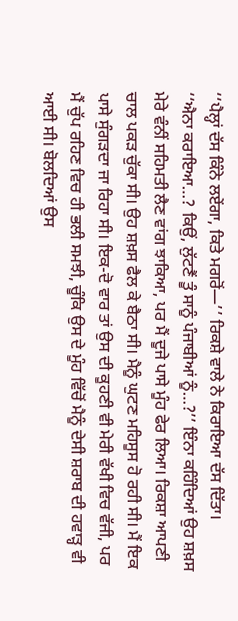‘‘ਪੈਲ੍ਹਾਂ ਦੱਸ ਕਿੰਨੇ ਲਏਂਗਾ, ਕਿਤੇ ਮਗਰੋਂ—’’ ਰਿਕਸ਼ੇ ਵਾਲੇ ਨੇ ਕਿਰਾਇਆ ਦੱਸ ਦਿੱਤਾ।
‘‘ਐਨਾ ਕਰਾਇਆ…? ਕਿਉਂ, ਲੁੱਟਣੈਂ ਤੂੰ ਸਾਨੂੰ ਪੰਜਾਬੀਆਂ ਨੂੰ…?’’ ਇੰਨਾ ਕਹਿੰਦਿਆਂ ਉਹ ਸ਼ਖ਼ਸ ਮੇਰੇ ਵੰਨੀਂ ਸਹਿਮਤੀ ਲੈਣ ਵਾਂਗ ਝਾਕਿਆ, ਪਰ ਮੈਂ ਦੂਜੇ ਪਾਸੇ ਮੂੰਹ ਫੇਰ ਲਿਆ। ਰਿਕਸ਼ਾ ਆਪਣੀ ਚਾਲ ਪਕੜ ਚੁੱਕਾ ਸੀ। ਉਹ ਸ਼ਖ਼ਸ ਫੈਲ ਕੇ ਬੈਠਾ ਸੀ। ਮੈਨੂੰ ਘੁਟਣ ਮਹਿਸੂਸ ਹੋ ਰਹੀ ਸੀ। ਮੈਂ ਇਕ ਪਾਸੇ ਸੁੰਗੜਦਾ ਜਾ ਰਿਹਾ ਸੀ। ਇਕ-ਦੋ ਵਾਰ ਤਾਂ ਉਸ ਦੀ ਕੂਹਣੀ ਵੀ ਮੇਰੀ ਵੱਖੀ ਵਿਚ ਵੱਜੀ, ਪਰ ਮੈਂ ਚੁੱਪ ਰਹਿਣ ਵਿਚ ਹੀ ਭਲੀ ਸਮਝੀ, ਚੂੰਕਿ ਉਸ ਦੇ ਮੂੰਹ ਵਿੱਚੋਂ ਮੈਨੂੰ ਦੇਸੀ ਸ਼ਰਾਬ ਦੀ ਹਵਾੜ੍ਹ ਵੀ ਆਈ ਸੀ। ਬੋਲਦਿਆਂ ਉਸ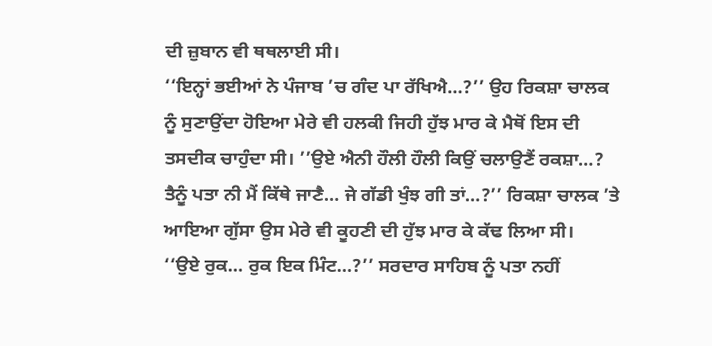ਦੀ ਜ਼ੁਬਾਨ ਵੀ ਥਥਲਾਈ ਸੀ।
‘‘ਇਨ੍ਹਾਂ ਭਈਆਂ ਨੇ ਪੰਜਾਬ ’ਚ ਗੰਦ ਪਾ ਰੱਖਿਐ…?’’ ਉਹ ਰਿਕਸ਼ਾ ਚਾਲਕ ਨੂੰ ਸੁਣਾਉਂਦਾ ਹੋਇਆ ਮੇਰੇ ਵੀ ਹਲਕੀ ਜਿਹੀ ਹੁੱਝ ਮਾਰ ਕੇ ਮੈਥੋਂ ਇਸ ਦੀ ਤਸਦੀਕ ਚਾਹੁੰਦਾ ਸੀ। ’’ਉਏ ਐਨੀ ਹੌਲੀ ਹੌਲੀ ਕਿਉਂ ਚਲਾਉਣੈਂ ਰਕਸ਼ਾ…? ਤੈਨੂੰ ਪਤਾ ਨੀ ਮੈਂ ਕਿੱਥੇ ਜਾਣੈ… ਜੇ ਗੱਡੀ ਖੁੰਝ ਗੀ ਤਾਂ…?’’ ਰਿਕਸ਼ਾ ਚਾਲਕ ’ਤੇ ਆਇਆ ਗੁੱਸਾ ਉਸ ਮੇਰੇ ਵੀ ਕੂਹਣੀ ਦੀ ਹੁੱਝ ਮਾਰ ਕੇ ਕੱਢ ਲਿਆ ਸੀ।
‘‘ਉਏ ਰੁਕ… ਰੁਕ ਇਕ ਮਿੰਟ…?’’ ਸਰਦਾਰ ਸਾਹਿਬ ਨੂੰ ਪਤਾ ਨਹੀਂ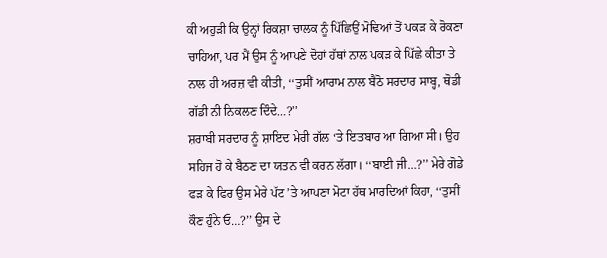ਕੀ ਅਹੁੜੀ ਕਿ ਉਨ੍ਹਾਂ ਰਿਕਸ਼ਾ ਚਾਲਕ ਨੂੰ ਪਿੱਛਿਉਂ ਮੋਢਿਆਂ ਤੋਂ ਪਕੜ ਕੇ ਰੋਕਣਾ ਚਾਹਿਆ, ਪਰ ਮੈਂ ਉਸ ਨੂੰ ਆਪਣੇ ਦੋਹਾਂ ਹੱਥਾਂ ਨਾਲ ਪਕੜ ਕੇ ਪਿੱਛੇ ਕੀਤਾ ਤੇ ਨਾਲ ਹੀ ਅਰਜ਼ ਵੀ ਕੀਤੀ, ‘‘ਤੁਸੀਂ ਆਰਾਮ ਨਾਲ ਬੈਠੋ ਸਰਦਾਰ ਸਾਬ੍ਹ, ਥੋਡੀ ਗੱਡੀ ਨੀ ਨਿਕਲਣ ਦਿੰਦੇ…?’’
ਸ਼ਰਾਬੀ ਸਰਦਾਰ ਨੂੰ ਸ਼ਾਇਦ ਮੇਰੀ ਗੱਲ ‘ਤੇ ਇਤਬਾਰ ਆ ਗਿਆ ਸੀ। ਉਹ ਸਹਿਜ ਹੋ ਕੇ ਬੈਠਣ ਦਾ ਯਤਨ ਵੀ ਕਰਨ ਲੱਗਾ। ‘‘ਬਾਈ ਜੀ…?’’ ਮੇਰੇ ਗੋਡੇ ਫੜ ਕੇ ਫਿਰ ਉਸ ਮੇਰੇ ਪੱਟ ’ਤੇ ਆਪਣਾ ਮੋਟਾ ਹੱਥ ਮਾਰਦਿਆਂ ਕਿਹਾ, ‘‘ਤੁਸੀਂ ਕੌਣ ਹੁੰਨੇ ਓ…?’’ ਉਸ ਦੇ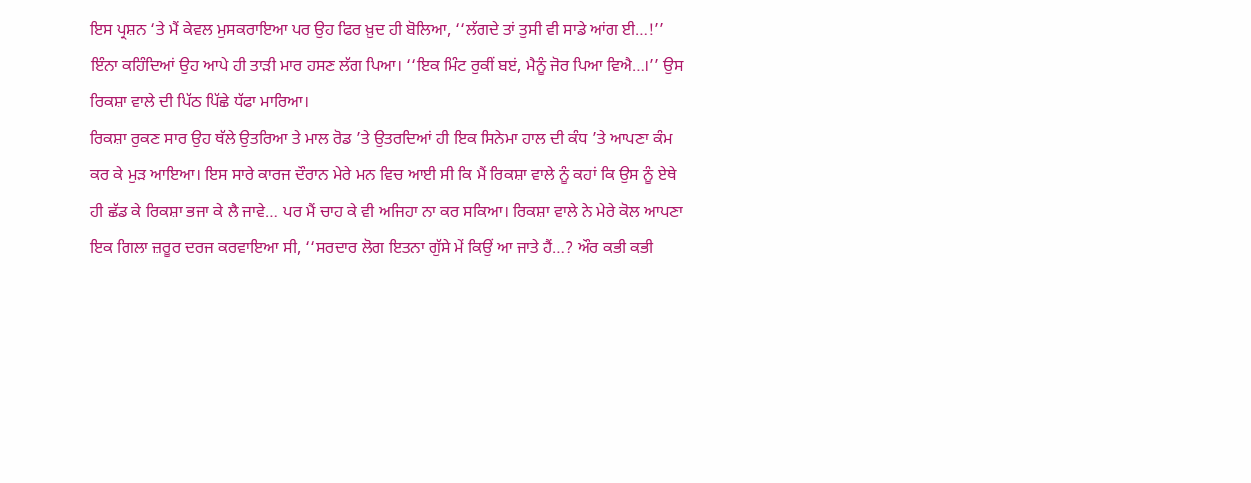ਇਸ ਪ੍ਰਸ਼ਨ ‘ਤੇ ਮੈਂ ਕੇਵਲ ਮੁਸਕਰਾਇਆ ਪਰ ਉਹ ਫਿਰ ਖ਼ੁਦ ਹੀ ਬੋਲਿਆ, ‘‘ਲੱਗਦੇ ਤਾਂ ਤੁਸੀ ਵੀ ਸਾਡੇ ਆਂਗ ਈ…!’’ ਇੰਨਾ ਕਹਿੰਦਿਆਂ ਉਹ ਆਪੇ ਹੀ ਤਾੜੀ ਮਾਰ ਹਸਣ ਲੱਗ ਪਿਆ। ‘‘ਇਕ ਮਿੰਟ ਰੁਕੀਂ ਬੲਂ, ਮੈਨੂੰ ਜੋਰ ਪਿਆ ਵਿਐ…।’’ ਉਸ ਰਿਕਸ਼ਾ ਵਾਲੇ ਦੀ ਪਿੱਠ ਪਿੱਛੇ ਧੱਫਾ ਮਾਰਿਆ।
ਰਿਕਸ਼ਾ ਰੁਕਣ ਸਾਰ ਉਹ ਥੱਲੇ ਉਤਰਿਆ ਤੇ ਮਾਲ ਰੋਡ ’ਤੇ ਉਤਰਦਿਆਂ ਹੀ ਇਕ ਸਿਨੇਮਾ ਹਾਲ ਦੀ ਕੰਧ ’ਤੇ ਆਪਣਾ ਕੰਮ ਕਰ ਕੇ ਮੁੜ ਆਇਆ। ਇਸ ਸਾਰੇ ਕਾਰਜ ਦੌਰਾਨ ਮੇਰੇ ਮਨ ਵਿਚ ਆਈ ਸੀ ਕਿ ਮੈਂ ਰਿਕਸ਼ਾ ਵਾਲੇ ਨੂੰ ਕਹਾਂ ਕਿ ਉਸ ਨੂੰ ਏਥੇ ਹੀ ਛੱਡ ਕੇ ਰਿਕਸ਼ਾ ਭਜਾ ਕੇ ਲੈ ਜਾਵੇ… ਪਰ ਮੈਂ ਚਾਹ ਕੇ ਵੀ ਅਜਿਹਾ ਨਾ ਕਰ ਸਕਿਆ। ਰਿਕਸ਼ਾ ਵਾਲੇ ਨੇ ਮੇਰੇ ਕੋਲ ਆਪਣਾ ਇਕ ਗਿਲਾ ਜ਼ਰੂਰ ਦਰਜ ਕਰਵਾਇਆ ਸੀ, ‘‘ਸਰਦਾਰ ਲੋਗ ਇਤਨਾ ਗੁੱਸੇ ਮੇਂ ਕਿਉਂ ਆ ਜਾਤੇ ਹੈਂ…? ਔਰ ਕਭੀ ਕਭੀ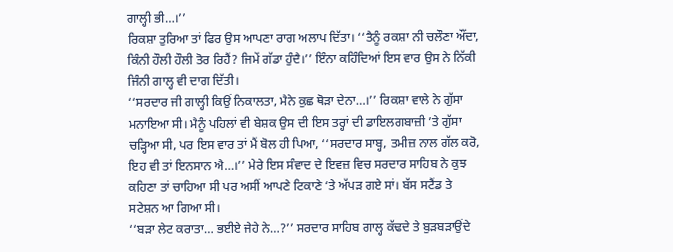ਗਾਲ੍ਹੀ ਭੀ…।’’
ਰਿਕਸ਼ਾ ਤੁਰਿਆ ਤਾਂ ਫਿਰ ਉਸ ਆਪਣਾ ਰਾਗ ਅਲਾਪ ਦਿੱਤਾ। ‘‘ਤੈਨੂੰ ਰਕਸ਼ਾ ਨੀ ਚਲੌਣਾ ਔਂਦਾ, ਕਿੰਨੀ ਹੌਲੀ ਹੌਲੀ ਤੋਰ ਰਿਹੈਂ? ਜਿਮੇਂ ਗੱਡਾ ਹੁੰਦੈ।’’ ਇੰਨਾ ਕਹਿੰਦਿਆਂ ਇਸ ਵਾਰ ਉਸ ਨੇ ਨਿੱਕੀ ਜਿੰਨੀ ਗਾਲ੍ਹ ਵੀ ਦਾਗ ਦਿੱਤੀ।
‘‘ਸਰਦਾਰ ਜੀ ਗਾਲ੍ਹੀ ਕਿਉਂ ਨਿਕਾਲਤਾ, ਮੈਨੇ ਕੁਛ ਥੋੜਾ ਦੇਨਾ…।’’ ਰਿਕਸ਼ਾ ਵਾਲੇ ਨੇ ਗੁੱਸਾ ਮਨਾਇਆ ਸੀ। ਮੈਨੂੰ ਪਹਿਲਾਂ ਵੀ ਬੇਸ਼ਕ ਉਸ ਦੀ ਇਸ ਤਰ੍ਹਾਂ ਦੀ ਡਾਇਲਗਬਾਜ਼ੀ ’ਤੇ ਗੁੱਸਾ ਚੜ੍ਹਿਆ ਸੀ, ਪਰ ਇਸ ਵਾਰ ਤਾਂ ਮੈਂ ਬੋਲ ਹੀ ਪਿਆ, ‘‘ਸਰਦਾਰ ਸਾਬ੍ਹ, ਤਮੀਜ਼ ਨਾਲ ਗੱਲ ਕਰੋ, ਇਹ ਵੀ ਤਾਂ ਇਨਸਾਨ ਐ…।’’ ਮੇਰੇ ਇਸ ਸੰਵਾਦ ਦੇ ਇਵਜ਼ ਵਿਚ ਸਰਦਾਰ ਸਾਹਿਬ ਨੇ ਕੁਝ ਕਹਿਣਾ ਤਾਂ ਚਾਹਿਆ ਸੀ ਪਰ ਅਸੀਂ ਆਪਣੇ ਟਿਕਾਣੇ ‘ਤੇ ਅੱਪੜ ਗਏ ਸਾਂ। ਬੱਸ ਸਟੈਂਡ ਤੇ ਸਟੇਸ਼ਨ ਆ ਗਿਆ ਸੀ।
‘‘ਬੜਾ ਲੇਟ ਕਰਾਤਾ… ਭਈਏ ਜੇਹੇ ਨੇ…?’’ ਸਰਦਾਰ ਸਾਹਿਬ ਗਾਲ੍ਹ ਕੱਢਦੇ ਤੇ ਬੁੜਬੜਾਉਂਦੇ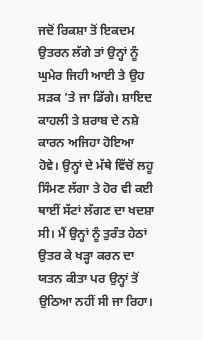ਜਦੋਂ ਰਿਕਸ਼ਾ ਤੋਂ ਇਕਦਮ ਉਤਰਨ ਲੱਗੇ ਤਾਂ ਉਨ੍ਹਾਂ ਨੂੰ ਘੁਮੇਰ ਜਿਹੀ ਆਈ ਤੇ ਉਹ ਸੜਕ ’ਤੇ ਜਾ ਡਿੱਗੇ। ਸ਼ਾਇਦ ਕਾਹਲੀ ਤੇ ਸ਼ਰਾਬ ਦੇ ਨਸ਼ੇ ਕਾਰਨ ਅਜਿਹਾ ਹੋਇਆ ਹੋਵੇ। ਉਨ੍ਹਾਂ ਦੇ ਮੱਥੇ ਵਿੱਚੋਂ ਲਹੂ ਸਿੰਮਣ ਲੱਗਾ ਤੇ ਹੋਰ ਵੀ ਕਈ ਥਾਈਂ ਸੱਟਾਂ ਲੱਗਣ ਦਾ ਖਦਸ਼ਾ ਸੀ। ਮੈਂ ਉਨ੍ਹਾਂ ਨੂੰ ਤੁਰੰਤ ਹੇਠਾਂ ਉਤਰ ਕੇ ਖੜ੍ਹਾ ਕਰਨ ਦਾ ਯਤਨ ਕੀਤਾ ਪਰ ਉਨ੍ਹਾਂ ਤੋਂ ਉਠਿਆ ਨਹੀਂ ਸੀ ਜਾ ਰਿਹਾ।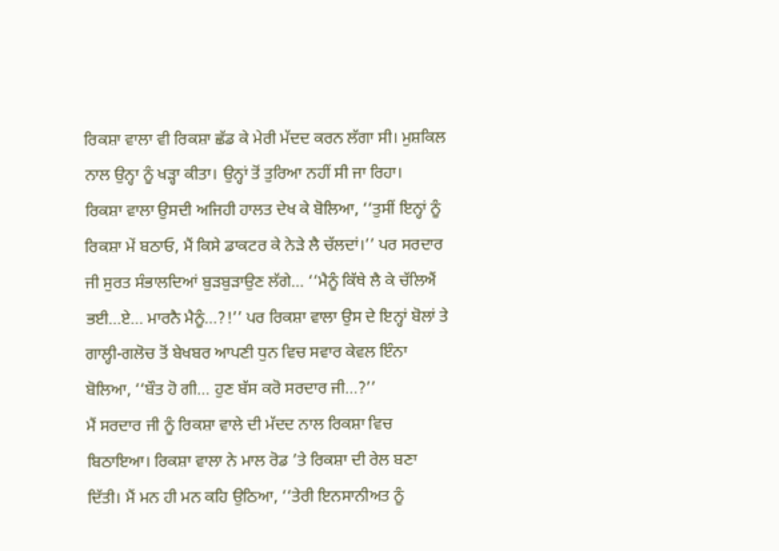ਰਿਕਸ਼ਾ ਵਾਲਾ ਵੀ ਰਿਕਸ਼ਾ ਛੱਡ ਕੇ ਮੇਰੀ ਮੱਦਦ ਕਰਨ ਲੱਗਾ ਸੀ। ਮੁਸ਼ਕਿਲ ਨਾਲ ਉਨ੍ਹਾ ਨੂੰ ਖੜ੍ਹਾ ਕੀਤਾ। ਉਨ੍ਹਾਂ ਤੋਂ ਤੁਰਿਆ ਨਹੀਂ ਸੀ ਜਾ ਰਿਹਾ।
ਰਿਕਸ਼ਾ ਵਾਲਾ ਉਸਦੀ ਅਜਿਹੀ ਹਾਲਤ ਦੇਖ ਕੇ ਬੋਲਿਆ, ‘‘ਤੁਸੀਂ ਇਨ੍ਹਾਂ ਨੂੰ ਰਿਕਸ਼ਾ ਮੇਂ ਬਠਾਓ, ਮੈਂ ਕਿਸੇ ਡਾਕਟਰ ਕੇ ਨੇੜੇ ਲੈ ਚੱਲਦਾਂ।’’ ਪਰ ਸਰਦਾਰ ਜੀ ਸੁਰਤ ਸੰਭਾਲਦਿਆਂ ਬੁੜਬੁੜਾਉਣ ਲੱਗੇ… ‘‘ਮੈਨੂੰ ਕਿੱਥੇ ਲੈ ਕੇ ਚੱਲਿਐਂ ਭਈ…ਏ… ਮਾਰਨੈ ਮੈਨੂੰ…?!’’ ਪਰ ਰਿਕਸ਼ਾ ਵਾਲਾ ਉਸ ਦੇ ਇਨ੍ਹਾਂ ਬੋਲਾਂ ਤੇ ਗਾਲ੍ਹੀ-ਗਲੋਚ ਤੋਂ ਬੇਖਬਰ ਆਪਣੀ ਧੁਨ ਵਿਚ ਸਵਾਰ ਕੇਵਲ ਇੰਨਾ ਬੋਲਿਆ, ‘‘ਬੌਤ ਹੋ ਗੀ… ਹੁਣ ਬੱਸ ਕਰੋ ਸਰਦਾਰ ਜੀ…?’’
ਮੈਂ ਸਰਦਾਰ ਜੀ ਨੂੰ ਰਿਕਸ਼ਾ ਵਾਲੇ ਦੀ ਮੱਦਦ ਨਾਲ ਰਿਕਸ਼ਾ ਵਿਚ ਬਿਠਾਇਆ। ਰਿਕਸ਼ਾ ਵਾਲਾ ਨੇ ਮਾਲ ਰੋਡ ’ਤੇ ਰਿਕਸ਼ਾ ਦੀ ਰੇਲ ਬਣਾ ਦਿੱਤੀ। ਮੈਂ ਮਨ ਹੀ ਮਨ ਕਹਿ ਉਠਿਆ, ‘‘ਤੇਰੀ ਇਨਸਾਨੀਅਤ ਨੂੰ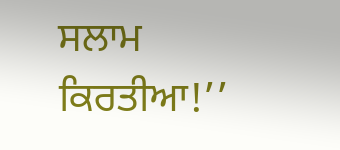ਸਲਾਮ ਕਿਰਤੀਆ!’’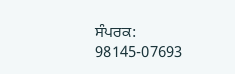ਸੰਪਰਕ: 98145-07693